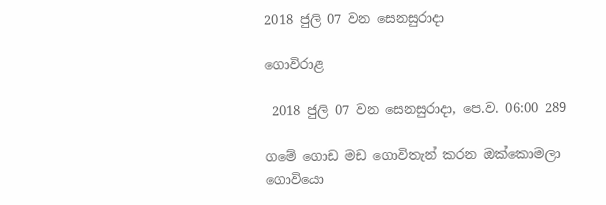2018 ජුලි 07 වන සෙනසුරාදා

ගොවිරාළ

 2018 ජුලි 07 වන සෙනසුරාදා, පෙ.ව. 06:00 289

ගමේ ගොඩ මඩ ගොවිතැන් කරන ඔක්කොමලා ගොවියො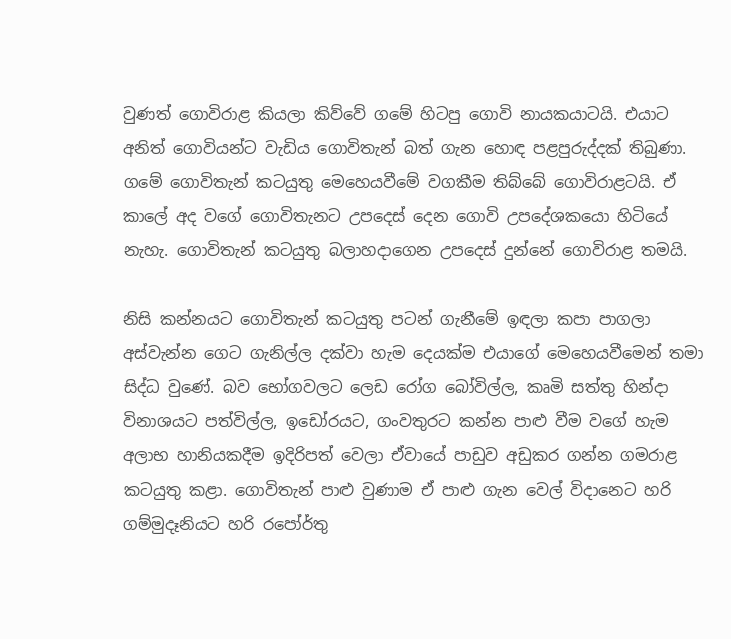වුණත් ගොවිරාළ කියලා කිව්වේ ගමේ හිටපු ගොවි නායකයාටයි. එයාට අනිත් ගොවියන්ට වැඩිය ගොවිතැන් බත් ගැන හොඳ පළපුරුද්දක් තිබුණා. ගමේ ගොවිතැන් කටයුතු මෙහෙයවීමේ වගකීම තිබ්බේ ගොවිරාළටයි. ඒ කාලේ අද වගේ ගොවිතැනට උපදෙස් දෙන ගොවි උපදේශකයො හිටියේ නැහැ. ගොවිතැන් කටයුතු බලාහදාගෙන උපදෙස් දුන්නේ ගොවිරාළ තමයි.

නිසි කන්නයට ගොවිතැන් කටයුතු පටන් ගැනීමේ ඉඳලා කපා පාගලා අස්වැන්න ගෙට ගැනිල්ල දක්වා හැම දෙයක්ම එයාගේ මෙහෙයවීමෙන් තමා සිද්ධ වුණේ. බව භෝගවලට ලෙඩ රෝග බෝවිල්ල, කෘමි සත්තු හින්දා විනාශයට පත්විල්ල, ඉඩෝරයට, ගංවතුරට කන්න පාළු වීම වගේ හැම අලාභ හානියකදීම ඉදිරිපත් වෙලා ඒවායේ පාඩුව අඩුකර ගන්න ගමරාළ කටයුතු කළා. ගොවිතැන් පාළු වුණාම ඒ පාළු ගැන වෙල් විදානෙට හරි ගම්මුදෑනියට හරි රපෝර්තු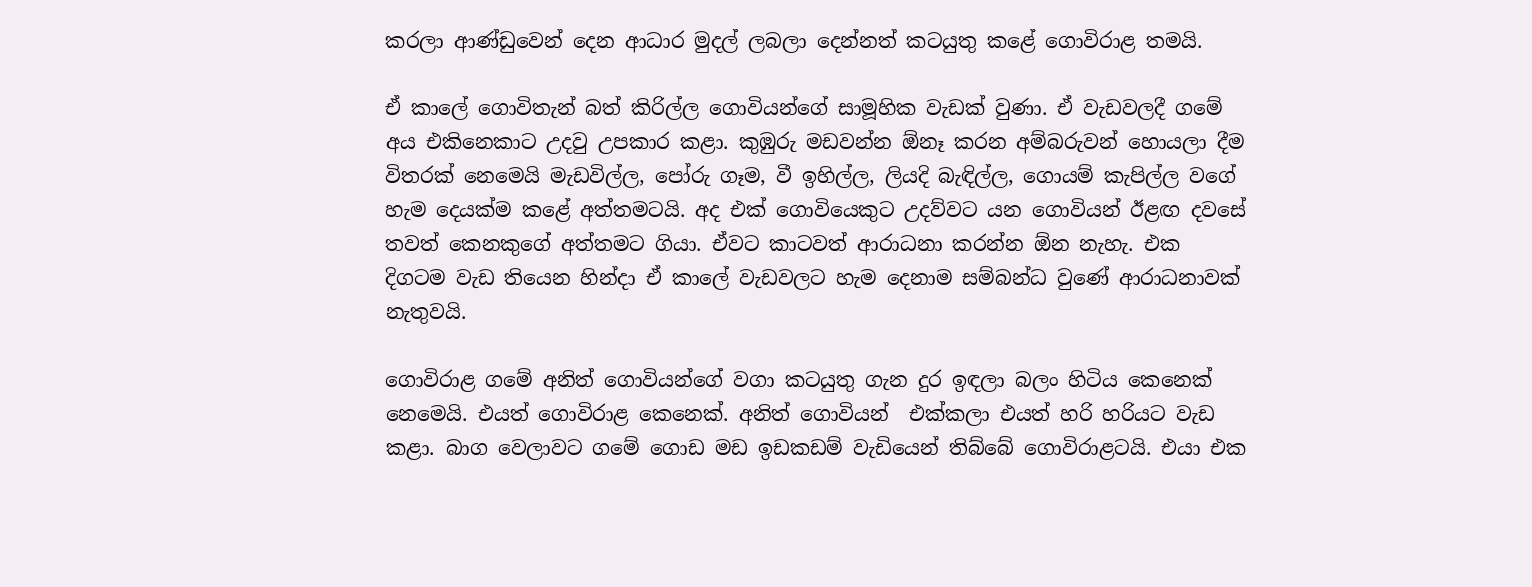කරලා ආණ්ඩුවෙන් දෙන ආධාර මුදල් ලබලා දෙන්නත් කටයුතු කළේ ගොවිරාළ තමයි.

ඒ කාලේ ගොවිතැන් බත් කිරිල්ල ගොවියන්ගේ සාමූහික වැඩක් වුණා. ඒ වැඩවලදී ගමේ අය එකිනෙකාට උදවු උපකාර කළා. කුඹුරු මඩවන්න ඕනෑ කරන අම්බරුවන් හොයලා දීම විතරක් නෙමෙයි මැඩවිල්ල, පෝරු ගෑම, වී ඉහිල්ල, ලියදි බැඳිල්ල, ගොයම් කැපිල්ල වගේ හැම දෙයක්ම කළේ අත්තමටයි. අද එක් ගොවියෙකුට උදව්වට යන ගොවියන් ඊළඟ දවසේ තවත් කෙනකුගේ අත්තමට ගියා. ඒවට කාටවත් ආරාධනා කරන්න ඕන නැහැ. එක දිගටම වැඩ තියෙන හින්දා ඒ කාලේ වැඩවලට හැම දෙනාම සම්බන්ධ වුණේ ආරාධනාවක් නැතුවයි.

ගොවිරාළ ගමේ අනිත් ගොවියන්ගේ වගා කටයුතු ගැන දුර ඉඳලා බලං හිටිය කෙනෙක් නෙමෙයි. එයත් ගොවිරාළ කෙනෙක්. අනිත් ගොවියන්  එක්කලා එයත් හරි හරියට වැඩ කළා. බාග වෙලාවට ගමේ ගොඩ මඩ ඉඩකඩම් වැඩියෙන් තිබ්බේ ගොවිරාළටයි. එයා එක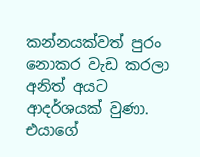කන්නයක්වත් පුරං නොකර වැඩ කරලා අනිත් අයට ආදර්ශයක් වුණා. එයාගේ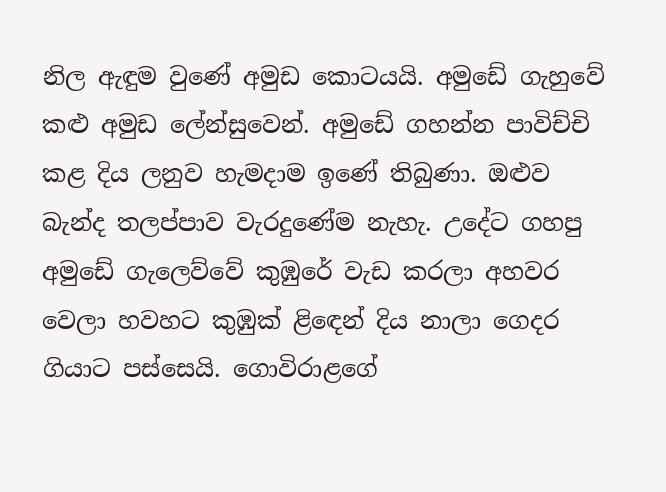නිල ඇඳුම වුණේ අමුඩ කොටයයි. අමුඩේ ගැහුවේ කළු අමුඩ ලේන්සුවෙන්. අමුඩේ ගහන්න පාවිච්චි කළ දිය ලනුව හැමදාම ඉණේ තිබුණා. ඔළුව බැන්ද තලප්පාව වැරදුණේම නැහැ. උදේට ගහපු අමුඩේ ගැලෙව්වේ කුඹුරේ වැඩ කරලා අහවර වෙලා හවහට කුඹුක් ළිඳෙන් දිය නාලා ගෙදර ගියාට පස්සෙයි. ගොවිරාළගේ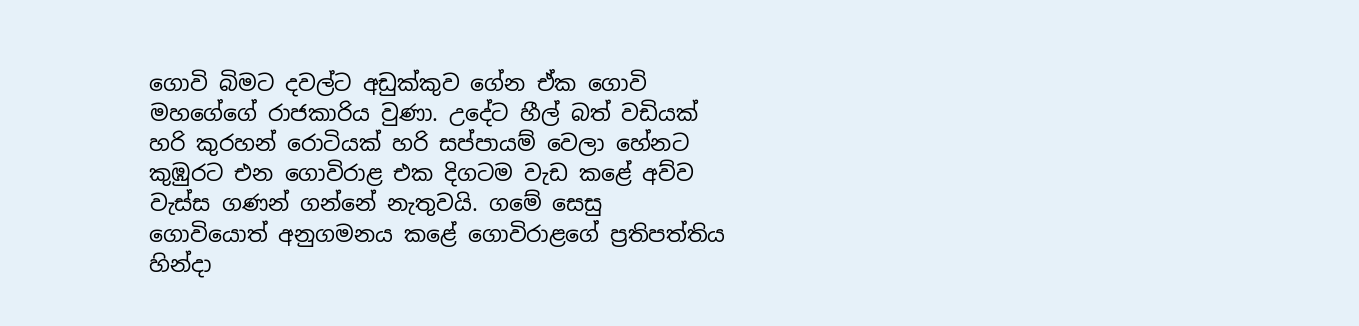ගොවි බිමට දවල්ට අඩුක්කුව ගේන ඒක ගොවි මහගේගේ රාජකාරිය වුණා. උදේට හීල් බත් වඩියක් හරි කුරහන් රොටියක් හරි සප්පායම් වෙලා හේනට කුඹුරට එන ගොවිරාළ එක දිගටම වැඩ කළේ අව්ව වැස්ස ගණන් ගන්නේ නැතුවයි. ගමේ සෙසු ගොවියොත් අනුගමනය කළේ ගොවිරාළගේ ප්‍රතිපත්තිය හින්දා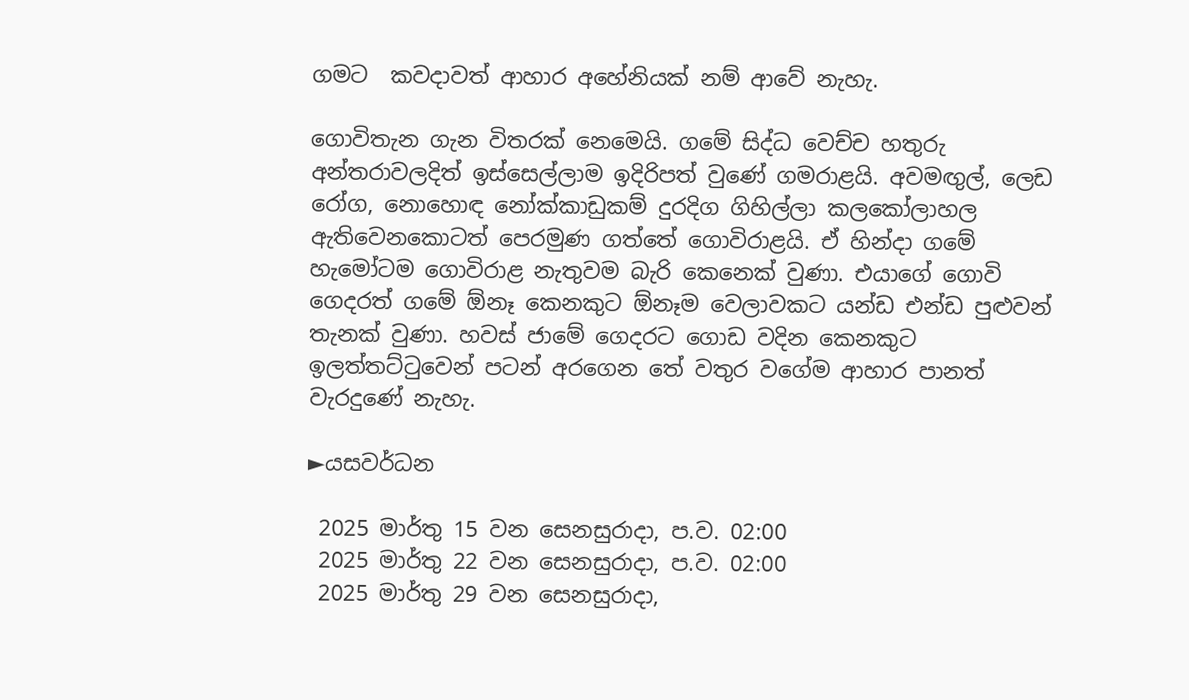ගමට  කවදාවත් ආහාර අහේනියක් නම් ආවේ නැහැ.

ගොවිතැන ගැන විතරක් නෙමෙයි. ගමේ සිද්ධ වෙච්ච හතුරු අන්තරාවලදිත් ඉස්සෙල්ලාම ඉදිරිපත් වුණේ ගමරාළයි. අවමඟුල්, ලෙඩ රෝග, නොහොඳ නෝක්කාඩුකම් දුරදිග ගිහිල්ලා කලකෝලාහල ඇතිවෙනකොටත් පෙරමුණ ගත්තේ ගොවිරාළයි. ඒ හින්දා ගමේ හැමෝටම ගොවිරාළ නැතුවම බැරි කෙනෙක් වුණා. එයාගේ ගොවි ගෙදරත් ගමේ ඕනෑ කෙනකුට ඕනෑම වෙලාවකට යන්ඩ එන්ඩ පුළුවන් තැනක් වුණා. හවස් ජාමේ ගෙදරට ගොඩ වදින කෙනකුට ඉලත්තට්ටුවෙන් පටන් අරගෙන තේ වතුර වගේම ආහාර පානත් වැරදුණේ නැහැ.

►යසවර්ධන

 2025 මාර්තු 15 වන සෙනසුරාදා, ප.ව. 02:00
 2025 මාර්තු 22 වන සෙනසුරාදා, ප.ව. 02:00
 2025 මාර්තු 29 වන සෙනසුරාදා,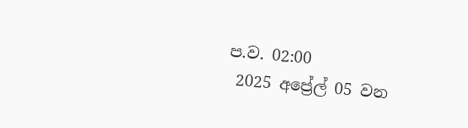ප.ව. 02:00
 2025 අප්‍රේල් 05 වන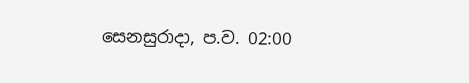සෙනසුරාදා, ප.ව. 02:00